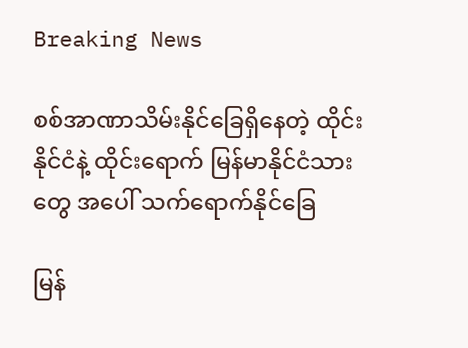Breaking News

စစ်အာဏာသိမ်းနိုင်ခြေရှိနေတဲ့ ထိုင်းနိုင်ငံနဲ့ ထိုင်းရောက် မြန်မာနိုင်ငံသားတွေ အပေါ် သက်ရောက်နိုင်ခြေ

မြန်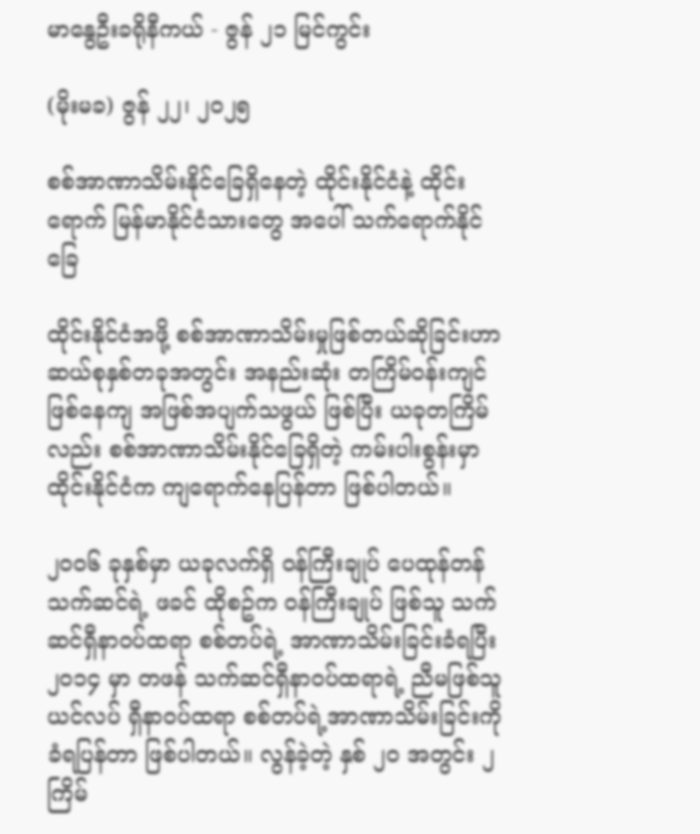မာနွေဦးခရိုနီကယ် - ဇွန် ၂၁ မြင်ကွင်း

(မိုးမခ) ဇွန် ၂၂၊ ၂၀၂၅

စစ်အာဏာသိမ်းနိုင်ခြေရှိနေတဲ့ ထိုင်းနိုင်ငံနဲ့ ထိုင်းရောက် မြန်မာနိုင်ငံသားတွေ အပေါ် သက်ရောက်နိုင်ခြေ

ထိုင်းနိုင်ငံအဖို့ စစ်အာဏာသိမ်းမှုဖြစ်တယ်ဆိုခြင်းဟာ ဆယ်စုနှစ်တခုအတွင်း အနည်းဆုံး တကြိမ်ဝန်းကျင် ဖြစ်နေကျ အဖြစ်အပျက်သဖွယ် ဖြစ်ပြီး ယခုတကြိမ်လည်း စစ်အာဏာသိမ်းနိုင်ခြေရှိတဲ့ ကမ်းပါးစွန်းမှာ ထိုင်းနိုင်ငံက ကျရောက်နေပြန်တာ ဖြစ်ပါတယ်။

၂၀၀၆ ခုနှစ်မှာ ယခုလက်ရှိ ဝန်ကြီးချုပ် ပေထုန်တန်သက်ဆင်ရဲ့ ဖခင် ထိုစဥ်က ဝန်ကြီးချုပ် ဖြစ်သူ သက်ဆင်ရှီနာဝပ်ထရာ စစ်တပ်ရဲ့ အာဏာသိမ်းခြင်းခံရပြီး ၂၀၁၄ မှာ တဖန် သက်ဆင်ရှီနာဝပ်ထရာရဲ့ ညီမဖြစ်သူ ယင်လပ် ရှီနာဝပ်ထရာ စစ်တပ်ရဲ့အာဏာသိမ်းခြင်းကိုခံရပြန်တာ ဖြစ်ပါတယ်။ လွန်ခဲ့တဲ့ နှစ် ၂၀ အတွင်း ၂ ကြိမ်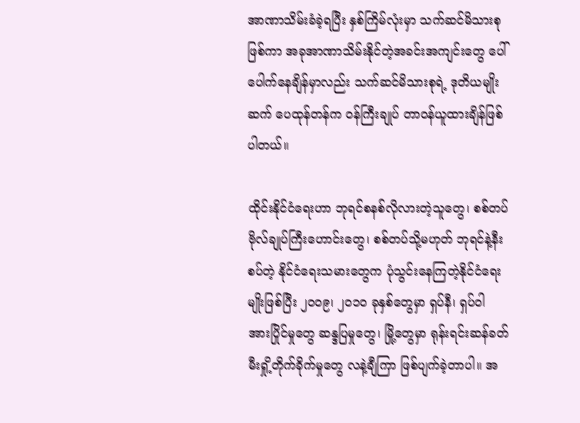အာဏာသိမ်းခံခဲ့ရပြီး နှစ်ကြိမ်လုံးမှာ သက်ဆင်မိသားစုဖြစ်ကာ အခုအာဏာသိမ်းနိုင်တဲ့အခင်းအကျင်းတွေ ပေါ်ပေါက်နေချိန်မှာလည်း သက်ဆင်မိသားစုရဲ့ ဒုတိယမျိုးဆက် ပေထုန်တန်က ဝန်ကြီးချုပ် တာဝန်ယူထားချိန်ဖြစ်ပါတယ်။

ထိုင်းနိုင်ငံရေးဟာ ဘုရင်စနစ်လိုလားတဲ့သူတွေ၊ စစ်တပ်ဗိုလ်ချုပ်ကြီးဟောင်းတွေ၊ စစ်တပ်သို့မဟုတ် ဘုရင်နဲ့နီးစပ်တဲ့ နိုင်ငံရေးသမားတွေက ပုံသွင်းနေကြတဲ့နိုင်ငံရေးမျိုးဖြစ်ပြီး ၂၀၀၉၊ ၂၀၁၀ ခုနှစ်တွေမှာ ရှပ်နီ၊ ရှပ်ဝါ အားပြိုင်မှုတွေ ဆန္ဒပြမှုတွေ၊ မြို့တွေမှာ ရုန်းရင်းဆန်ခတ် မီးရှို့တိုက်ခိုက်မှုတွေ လနဲ့ချီကြာ ဖြစ်ပျက်ခဲ့တာပါ။ အ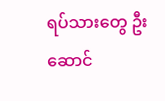ရပ်သားတွေ ဦးဆောင်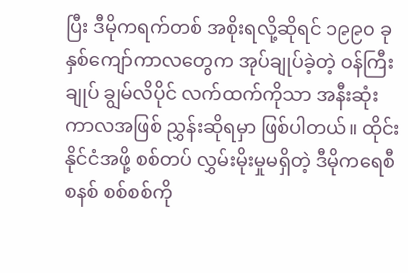ပြီး ဒီမိုကရက်တစ် အစိုးရလို့ဆိုရင် ၁၉၉၀ ခုနှစ်ကျော်ကာလတွေက အုပ်ချုပ်ခဲ့တဲ့ ဝန်ကြီးချုပ် ချွမ်လိပိုင် လက်ထက်ကိုသာ အနီးဆုံးကာလအဖြစ် ညွှန်းဆိုရမှာ ဖြစ်ပါတယ်။ ထိုင်းနိုင်ငံအဖို့ စစ်တပ် လွှမ်းမိုးမှုမရှိတဲ့ ဒီမိုကရေစီ စနစ် စစ်စစ်ကို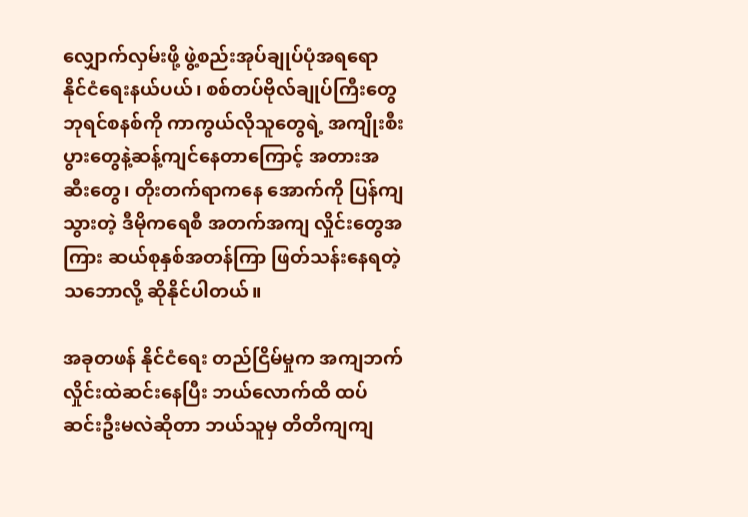လျှောက်လှမ်းဖို့ ဖွဲ့စည်းအုပ်ချုပ်ပုံအရရော နိုင်ငံရေးနယ်ပယ်၊ စစ်တပ်ဗိုလ်ချုပ်ကြီးတွေ ဘုရင်စနစ်ကို ကာကွယ်လိုသူတွေရဲ့ အကျိုးစီးပွားတွေနဲ့ဆန့်ကျင်နေတာကြောင့် အတားအဆီးတွေ၊ တိုးတက်ရာကနေ အောက်ကို ပြန်ကျသွားတဲ့ ဒီမိုကရေစီ အတက်အကျ လှိုင်းတွေအကြား ဆယ်စုနှစ်အတန်ကြာ ဖြတ်သန်းနေရတဲ့ သဘောလို့ ဆိုနိုင်ပါတယ်။

အခုတဖန် နိုင်ငံရေး တည်ငြိမ်မှုက အကျဘက်လှိုင်းထဲဆင်းနေပြီး ဘယ်လောက်ထိ ထပ်ဆင်းဦးမလဲဆိုတာ ဘယ်သူမှ တိတိကျကျ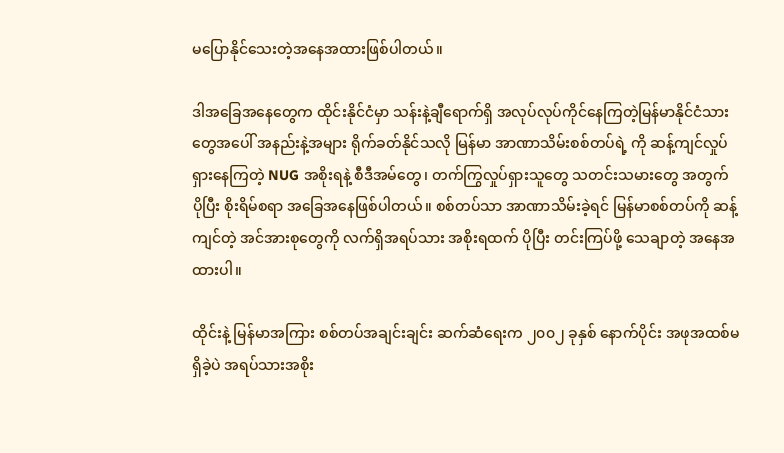မပြောနိုင်သေးတဲ့အနေအထားဖြစ်ပါတယ်။

ဒါအခြေအနေတွေက ထိုင်းနိုင်ငံမှာ သန်းနဲ့ချီရောက်ရှိ အလုပ်လုပ်ကိုင်နေကြတဲ့မြန်မာနိုင်ငံသားတွေအပေါ် အနည်းနဲ့အများ ရိုက်ခတ်နိုင်သလို မြန်မာ အာဏာသိမ်းစစ်တပ်ရဲ့ ကို ဆန့်ကျင်လှုပ်ရှားနေကြတဲ့ NUG အစိုးရနဲ့ စီဒီအမ်တွေ၊ တက်ကြွလှုပ်ရှားသူတွေ သတင်းသမားတွေ အတွက် ပိုပြီး စိုးရိမ်စရာ အခြေအနေဖြစ်ပါတယ်။ စစ်တပ်သာ အာဏာသိမ်းခဲ့ရင် မြန်မာစစ်တပ်ကို ဆန့်ကျင်တဲ့ အင်အားစုတွေကို လက်ရှိအရပ်သား အစိုးရထက် ပိုပြီး တင်းကြပ်ဖို့ သေချာတဲ့ အနေအထားပါ။

ထိုင်းနဲ့ မြန်မာအကြား စစ်တပ်အချင်းချင်း ဆက်ဆံရေးက ၂၀၀၂ ခုနှစ် နောက်ပိုင်း အဖုအထစ်မရှိခဲ့ပဲ အရပ်သားအစိုး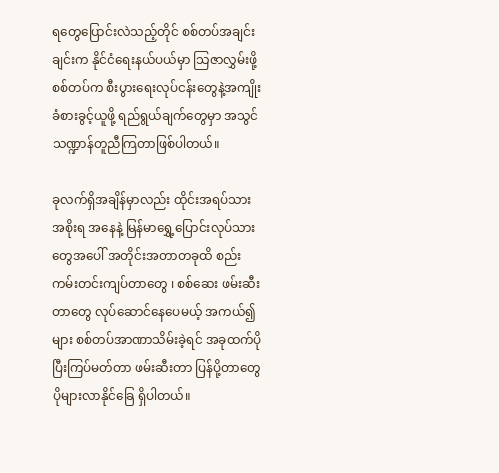ရတွေပြောင်းလဲသည့်တိုင် စစ်တပ်အချင်းချင်းက နိုင်ငံရေးနယ်ပယ်မှာ သြဇာလွှမ်းဖို့ စစ်တပ်က စီးပွားရေးလုပ်ငန်းတွေနဲ့အကျိုးခံစားခွင့်ယူဖို့ ရည်ရွယ်ချက်တွေမှာ အသွင် သဏ္ဍာန်တူညီကြတာဖြစ်ပါတယ်။

ခုလက်ရှိအချိန်မှာလည်း ထိုင်းအရပ်သား အစိုးရ အနေနဲ့ မြန်မာရွှေ့ပြောင်းလုပ်သားတွေအပေါ် အတိုင်းအတာတခုထိ စည်းကမ်းတင်းကျပ်တာတွေ ၊ စစ်ဆေး ဖမ်းဆီးတာတွေ လုပ်ဆောင်နေပေမယ့် အကယ်၍များ စစ်တပ်အာဏာသိမ်းခဲ့ရင် အခုထက်ပိုပြီးကြပ်မတ်တာ ဖမ်းဆီးတာ ပြန်ပို့တာတွေ ပိုများလာနိုင်ခြေ ရှိပါတယ်။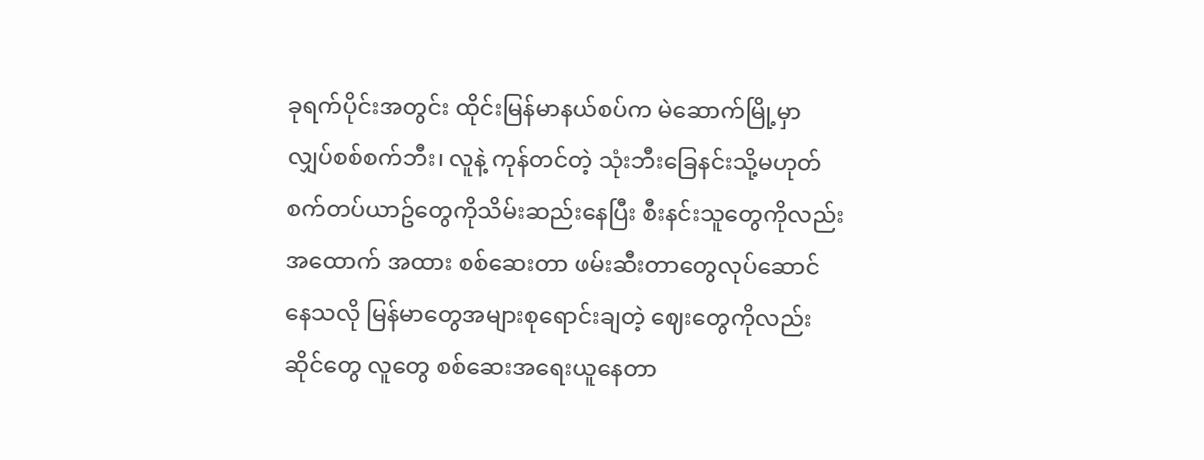ခုရက်ပိုင်းအတွင်း ထိုင်းမြန်မာနယ်စပ်က မဲဆောက်မြို့မှာ လျှပ်စစ်စက်ဘီး၊ လူနဲ့ ကုန်တင်တဲ့ သုံးဘီးခြေနင်းသို့မဟုတ် စက်တပ်ယာဥ်တွေကိုသိမ်းဆည်းနေပြီး စီးနင်းသူတွေကိုလည်း အထောက် အထား စစ်ဆေးတာ ဖမ်းဆီးတာတွေလုပ်ဆောင်နေသလို မြန်မာတွေအများစုရောင်းချတဲ့ ဈေးတွေကိုလည်း ဆိုင်တွေ လူတွေ စစ်ဆေးအရေးယူနေတာ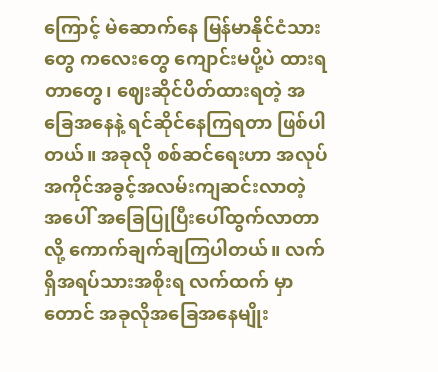ကြောင့် မဲဆောက်နေ မြန်မာနိုင်ငံသားတွေ ကလေးတွေ ကျောင်းမပို့ပဲ ထားရတာတွေ၊ ဈေးဆိုင်ပိတ်ထားရတဲ့ အခြေအနေနဲ့ ရင်ဆိုင်နေကြရတာ ဖြစ်ပါတယ်။ အခုလို စစ်ဆင်ရေးဟာ အလုပ်အကိုင်အခွင့်အလမ်းကျဆင်းလာတဲ့ အပေါ် အခြေပြုပြီးပေါ်ထွက်လာတာလို့ ကောက်ချက်ချကြပါတယ်။ လက်ရှိအရပ်သားအစိုးရ လက်ထက် မှာတောင် အခုလိုအခြေအနေမျိုး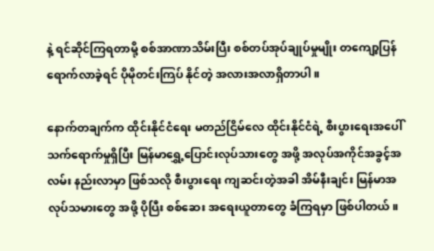နဲ့ ရင်ဆိုင်ကြရတာမို့ စစ်အာဏာသိမ်းပြီး စစ်တပ်အုပ်ချုပ်မှုမျိုး တကျော့ပြန်ရောက်လာခဲ့ရင် ပိုမိုတင်းကြပ် နိုင်တဲ့ အလားအလာရှိတာပါ။

နောက်တချက်က ထိုင်းနိုင်ငံရေး မတည်ငြိမ်လေ ထိုင်းနိုင်ငံရဲ့ စီးပွားရေးအပေါ် သက်ရောက်မှုရှိပြီး မြန်မာရွှေ့ပြောင်းလုပ်သားတွေ အဖို့ အလုပ်အကိုင်အခွင့်အလမ်း နည်းလာမှာ ဖြစ်သလို စီးပွားရေး ကျဆင်းတဲ့အခါ အိမ်နီးချင်း မြန်မာအလုပ်သမားတွေ အဖို့ ပိုပြီး စစ်ဆေး အရေးယူတာတွေ ခံကြရမှာ ဖြစ်ပါတယ်။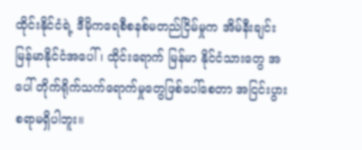ထိုင်းနိုင်ငံရဲ့ ဒီမိုကရေစီစနစ်မတည်ငြိမ်မှုက အိမ်နီးချင်း မြန်မာနိုင်ငံအပေါ် ၊ ထိုင်းရောက် မြန်မာ နိုင်ငံသားတွေ အပေါ် တိုက်ရိုက်သက်ရောက်မှုတွေဖြစ်ပေါ်စေတာ အငြင်းပွားစရာမရှိပါဘူး။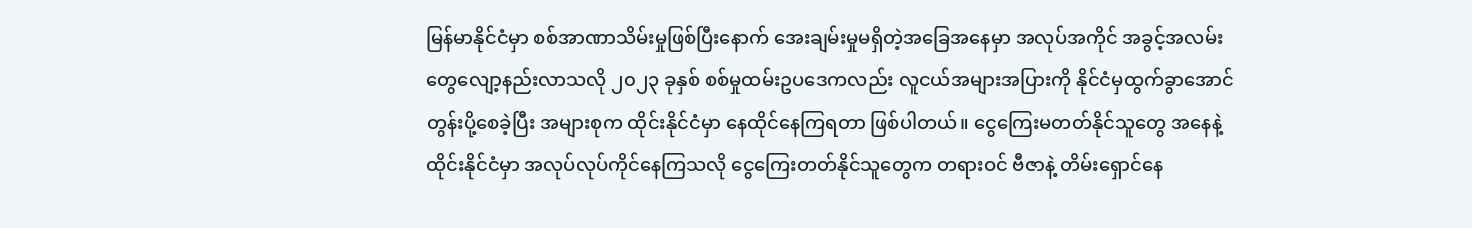မြန်မာနိုင်ငံမှာ စစ်အာဏာသိမ်းမှုဖြစ်ပြီးနောက် အေးချမ်းမှုမရှိတဲ့အခြေအနေမှာ အလုပ်အကိုင် အခွင့်အလမ်းတွေလျော့နည်းလာသလို ၂၀၂၃ ခုနှစ် စစ်မှုထမ်းဥပဒေကလည်း လူငယ်အများအပြားကို နိုင်ငံမှထွက်ခွာအောင်တွန်းပို့စေခဲ့ပြီး အများစုက ထိုင်းနိုင်ငံမှာ နေထိုင်နေကြရတာ ဖြစ်ပါတယ်။ ငွေကြေးမတတ်နိုင်သူတွေ အနေနဲ့ ထိုင်းနိုင်ငံမှာ အလုပ်လုပ်ကိုင်နေကြသလို ငွေကြေးတတ်နိုင်သူတွေက တရားဝင် ဗီဇာနဲ့ တိမ်းရှောင်နေ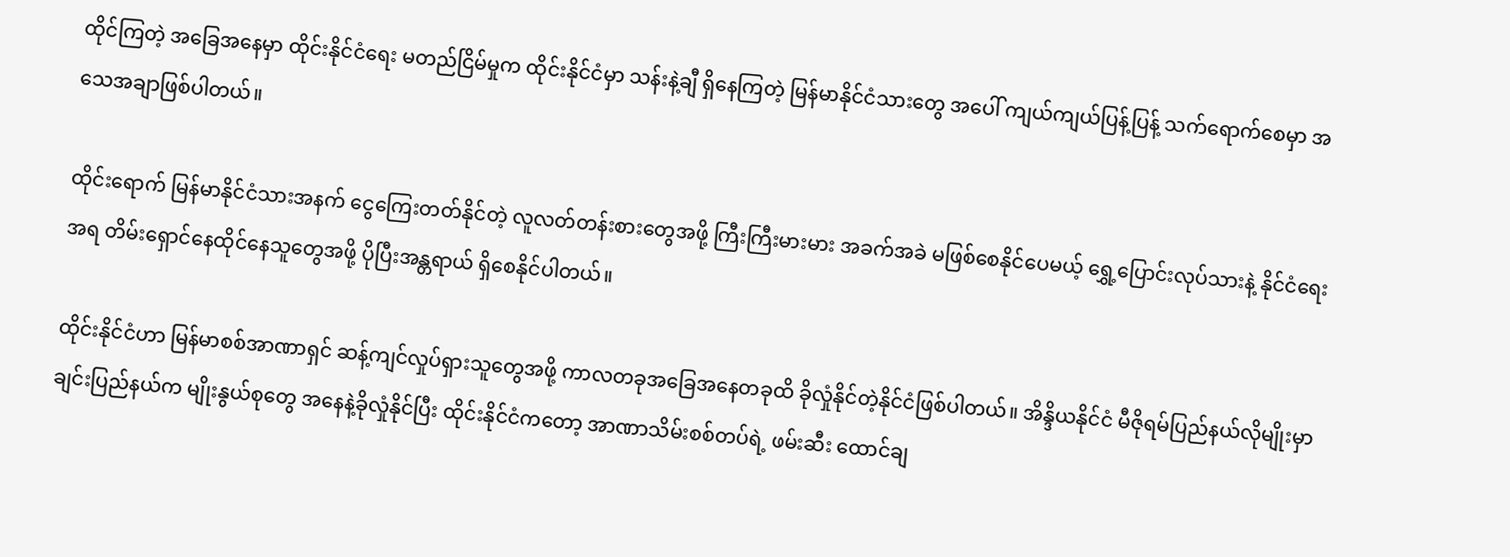ထိုင်ကြတဲ့ အခြေအနေမှာ ထိုင်းနိုင်ငံရေး မတည်ငြိမ်မှုက ထိုင်းနိုင်ငံမှာ သန်းနဲ့ချီ ရှိနေကြတဲ့ မြန်မာနိုင်ငံသားတွေ အပေါ် ကျယ်ကျယ်ပြန့်ပြန့် သက်ရောက်စေမှာ အသေအချာဖြစ်ပါတယ်။

ထိုင်းရောက် မြန်မာနိုင်ငံသားအနက် ငွေကြေးတတ်နိုင်တဲ့ လူလတ်တန်းစားတွေအဖို့ ကြီးကြီးမားမား အခက်အခဲ မဖြစ်စေနိုင်ပေမယ့် ရွှေ့ပြောင်းလုပ်သားနဲ့ နိုင်ငံရေးအရ တိမ်းရှောင်နေထိုင်နေသူတွေအဖို့ ပိုပြီးအန္တရာယ် ရှိစေနိုင်ပါတယ်။

ထိုင်းနိုင်ငံဟာ မြန်မာစစ်အာဏာရှင် ဆန့်ကျင်လှုပ်ရှားသူတွေအဖို့ ကာလတခုအခြေအနေတခုထိ ခိုလှုံနိုင်တဲ့နိုင်ငံဖြစ်ပါတယ်။ အိန္ဒိယနိုင်ငံ မီဇိုရမ်ပြည်နယ်လိုမျိုးမှာ ချင်းပြည်နယ်က မျိုးနွယ်စုတွေ အနေနဲ့ခိုလှုံနိုင်ပြီး ထိုင်းနိုင်ငံကတော့ အာဏာသိမ်းစစ်တပ်ရဲ့ ဖမ်းဆီး ထောင်ချ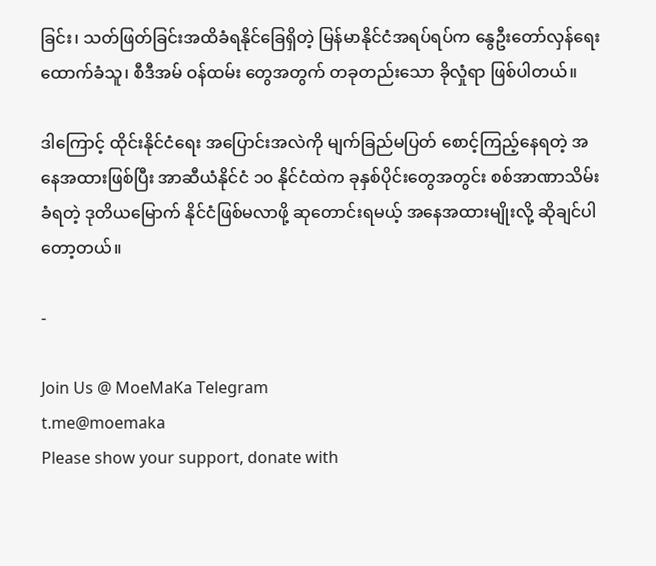ခြင်း၊ သတ်ဖြတ်ခြင်းအထိခံရနိုင်ခြေရှိတဲ့ မြန်မာနိုင်ငံအရပ်ရပ်က နွေဦးတော်လှန်ရေး ထောက်ခံသူ၊ စီဒီအမ် ဝန်ထမ်း တွေအတွက် တခုတည်းသော ခိုလှုံရာ ဖြစ်ပါတယ်။

ဒါကြောင့် ထိုင်းနိုင်ငံရေး အပြောင်းအလဲကို မျက်ခြည်မပြတ် စောင့်ကြည့်နေရတဲ့ အနေအထားဖြစ်ပြီး အာဆီယံနိုင်ငံ ၁၀ နိုင်ငံထဲက ခုနှစ်ပိုင်းတွေအတွင်း စစ်အာဏာသိမ်းခံရတဲ့ ဒုတိယမြောက် နိုင်ငံဖြစ်မလာဖို့ ဆုတောင်းရမယ့် အနေအထားမျိုးလို့ ဆိုချင်ပါတော့တယ်။

-

Join Us @ MoeMaKa Telegram
t.me@moemaka
Please show your support, donate with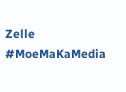Zelle
#MoeMaKaMedia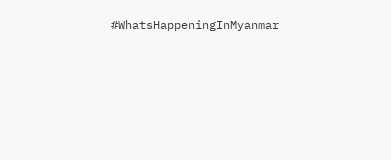#WhatsHappeningInMyanmar